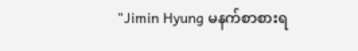"Jimin Hyung မနက်စာစားရ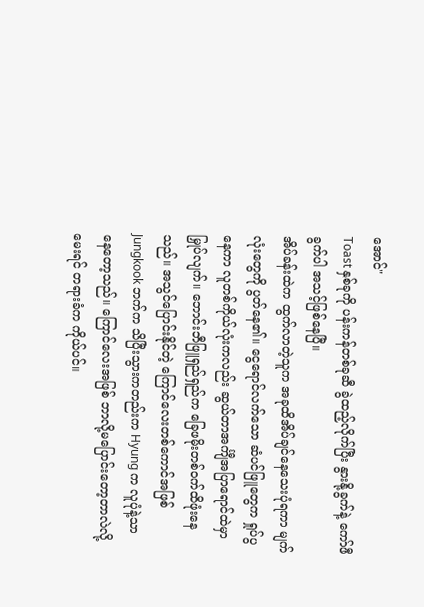အောင်"
Toast နှစ်ခုကို ပန်းကန်တစ်ခုဆီ ခွဲထည့်လိုက်ပြီး နွားနို့ခွက်နဲ့ ကော်ဖီခွက်ပါ အသင့်ဖြစ်နေပြီ။
အိပ်ခန်းထဲက ထွက်လာတဲ့သူက အခုထိအိပ်ချင်နေသေးပုံရကာ မျက်လုံးတွေကို ပွတ်နေ၏။ ငွေရောင်လက်သော ဆံပင်ဖြူတွေက ရှုပ်ပွနေကာ လူတစ်ကိုယ်လုံးကလည်း ဆွယ်တာအင်္ကျီအပြာရောင်ထဲမှာမြှုပ်လျက်။ ဘောင်းဘီဖြူရှည်ရှည်က ခြေဖမိုးတစ်ဝက်ထိဖုံးနေသည်။ အသွင်ပြောင်းနိုင်တဲ့ ကြောင်လေးတစ်ကောင်အဖြစ် Jungkook ဘက်က သိပြီးသွားကတည်းက Hyung က လူပုံနဲ့သာ နေတော့သည်။ ကြောင်လေးအဖြစ် ဘာလို့မပြောင်းတော့တာလဲလို့ မေးရင် တရားခံက ကိုယ်ပင်။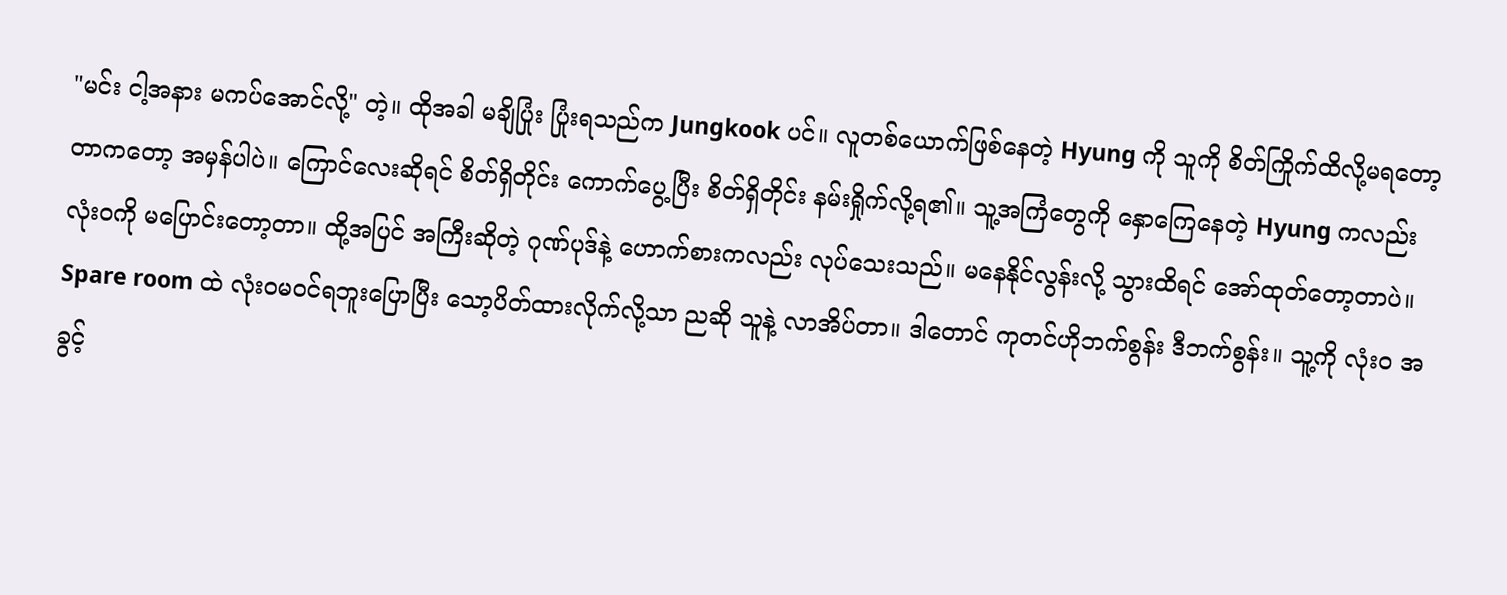"မင်း ငါ့အနား မကပ်အောင်လို့" တဲ့။ ထိုအခါ မချိပြုံး ပြုံးရသည်က Jungkook ပင်။ လူတစ်ယောက်ဖြစ်နေတဲ့ Hyung ကို သူကို စိတ်ကြိုက်ထိလို့မရတော့တာကတော့ အမှန်ပါပဲ။ ကြောင်လေးဆိုရင် စိတ်ရှိတိုင်း ကောက်ပွေ့ပြီး စိတ်ရှိတိုင်း နမ်းရှိုက်လို့ရ၏။ သူ့အကြံတွေကို နှောကြေနေတဲ့ Hyung ကလည်း လုံးဝကို မပြောင်းတော့တာ။ ထို့အပြင် အကြီးဆိုတဲ့ ဂုဏ်ပုဒ်နဲ့ ဟောက်စားကလည်း လုပ်သေးသည်။ မနေနိုင်လွန်းလို့ သွားထိရင် အော်ထုတ်တော့တာပဲ။ Spare room ထဲ လုံးဝမဝင်ရဘူးပြောပြီး သော့ပိတ်ထားလိုက်လို့သာ ညဆို သူနဲ့ လာအိပ်တာ။ ဒါတောင် ကုတင်ဟိုဘက်စွန်း ဒီဘက်စွန်း။ သူ့ကို လုံးဝ အခွင့်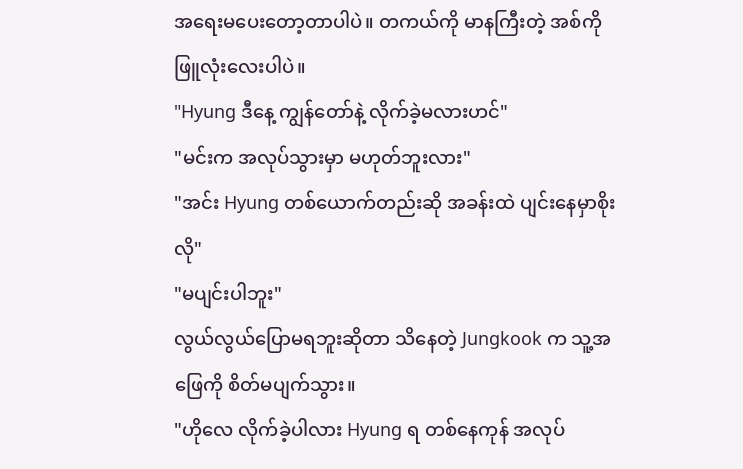အရေးမပေးတော့တာပါပဲ။ တကယ်ကို မာနကြီးတဲ့ အစ်ကိုဖြူလုံးလေးပါပဲ။
"Hyung ဒီနေ့ ကျွန်တော်နဲ့ လိုက်ခဲ့မလားဟင်"
"မင်းက အလုပ်သွားမှာ မဟုတ်ဘူးလား"
"အင်း Hyung တစ်ယောက်တည်းဆို အခန်းထဲ ပျင်းနေမှာစိုးလို"
"မပျင်းပါဘူး"
လွယ်လွယ်ပြောမရဘူးဆိုတာ သိနေတဲ့ Jungkook က သူ့အဖြေကို စိတ်မပျက်သွား။
"ဟိုလေ လိုက်ခဲ့ပါလား Hyung ရ တစ်နေကုန် အလုပ်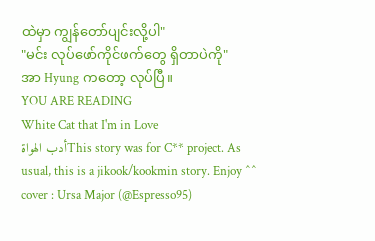ထဲမှာ ကျွန်တော်ပျင်းလို့ပါ"
"မင်း လုပ်ဖော်ကိုင်ဖက်တွေ ရှိတာပဲကို"
အာ Hyung ကတော့ လုပ်ပြီ။
YOU ARE READING
White Cat that I'm in Love
أدب الهواةThis story was for C** project. As usual, this is a jikook/kookmin story. Enjoy ^^ cover : Ursa Major (@Espresso95)